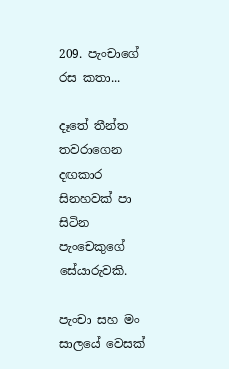209. පැංචාගේ රස කතා...

දෑතේ තීන්ත තවරාගෙන දඟකාර සිනහවක් පා සිටින පැංචෙකුගේ සේයාරුවකි.

පැංචා සහ මං සාලයේ වෙසක්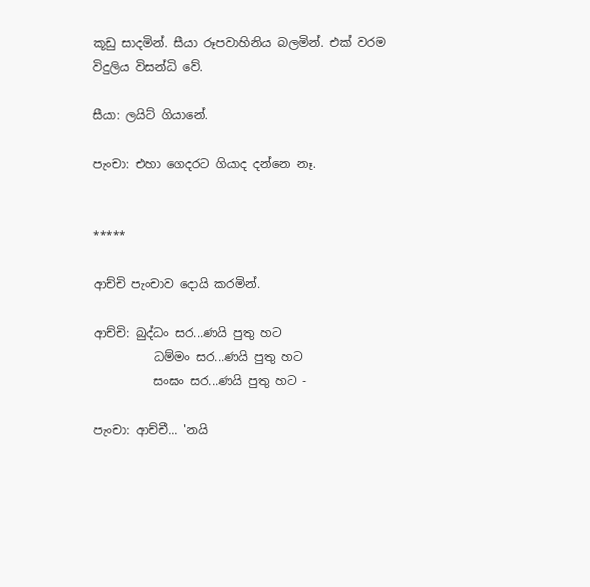කූඩු සාදමින්. සීයා රූපවාහිනිය බලමින්. එක් වරම විදුලිය විසන්ධි වේ.

සීයා: ලයිට් ගියානේ.

පැංචා: එහා ගෙදරට ගියාද දන්නෙ නෑ.


*****

ආච්චි පැංචාව දොයි කරමින්.

ආච්චි: බුද්ධං සර...ණයි පුතු හට
          ධම්මං සර...ණයි පුතු හට
          සංඝං සර...ණයි පුතු හට -

පැංචා: ආච්චී... 'නයි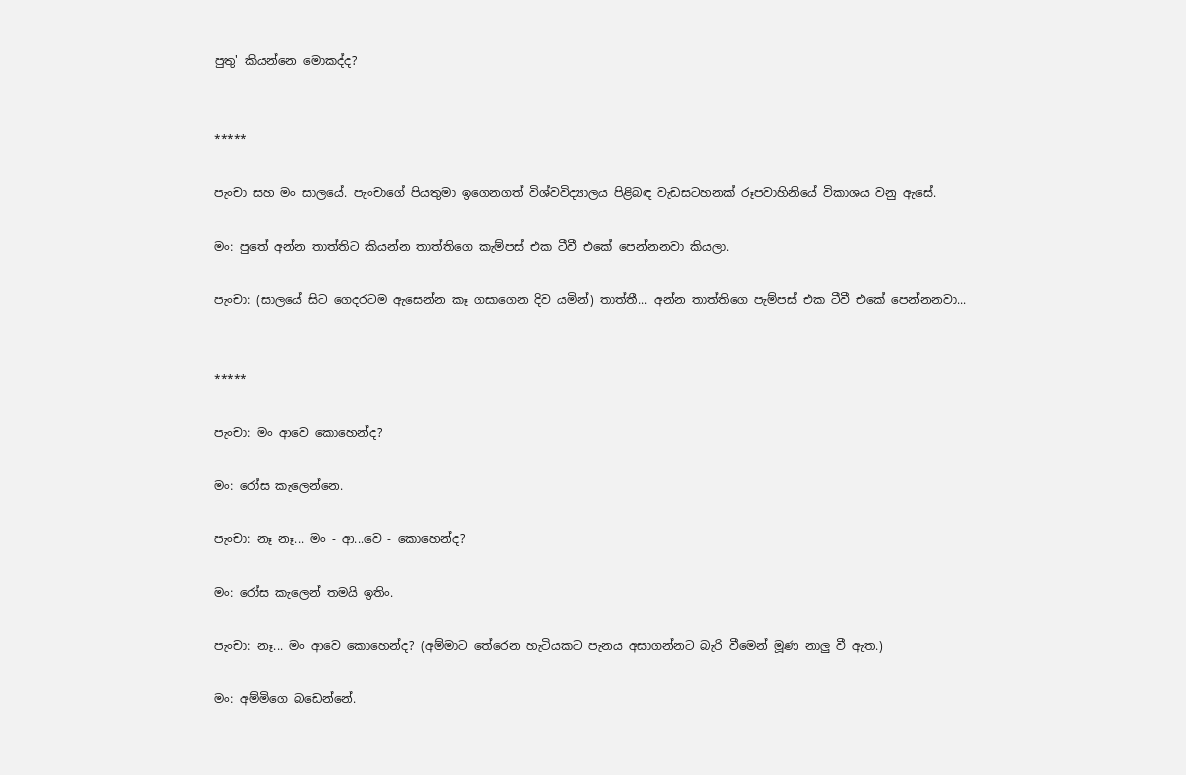පුතු' කියන්නෙ මොකද්ද?


*****

පැංචා සහ මං සාලයේ. පැංචාගේ පියතුමා ඉගෙනගත් විශ්වවිද්‍යාලය පිළිබඳ වැඩසටහනක් රූපවාහිනියේ විකාශය වනු ඇසේ.

මං: පුතේ අන්න තාත්තිට කියන්න තාත්තිගෙ කැම්පස් එක ටීවී එකේ පෙන්නනවා කියලා.

පැංචා: (සාලයේ සිට ගෙදරටම ඇසෙන්න කෑ ගසාගෙන දිව යමින්) තාත්තී... අන්න තාත්තිගෙ පැම්පස් එක ටීවී එකේ පෙන්නනවා...


*****

පැංචා: මං ආවෙ කොහෙන්ද?

මං: රෝස කැලෙන්නෙ.

පැංචා: නෑ නෑ... මං - ආ...වෙ - කොහෙන්ද?

මං: රෝස කැලෙන් තමයි ඉතිං.

පැංචා: නෑ... මං ආවෙ කොහෙන්ද? (අම්මාට තේරෙන හැටියකට පැනය අසාගන්නට බැරි වීමෙන් මූණ නාලු වී ඇත.)

මං: අම්මිගෙ බඩෙන්නේ.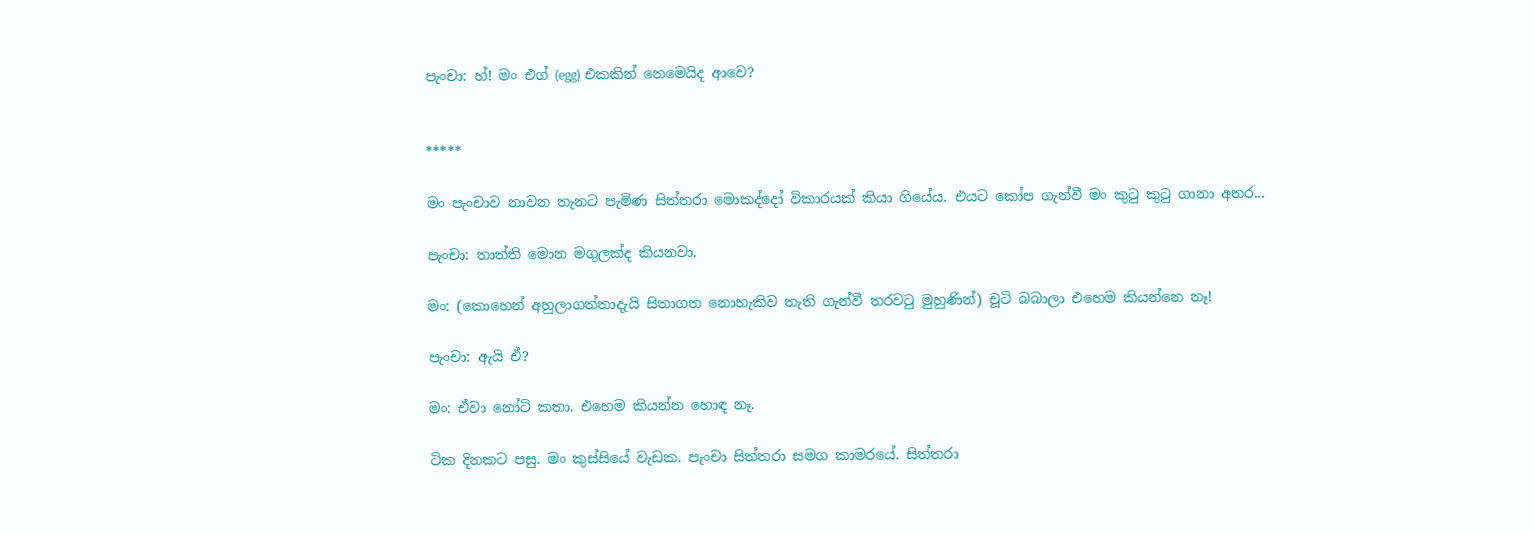පැංචා: හ්! මං එග් (egg) එකකින් නෙමෙයිද ආවෙ?


*****

මං පැංචාව නාවන තැනට පැමිණ සිත්තරා මොකද්දෝ විකාරයක් කියා ගියේය. එයට කෝප ගැන්වී මං කුටු කුටු ගානා අතර...

පැංචා: තාත්ති මොන මගුලක්ද කියනවා.

මං: (කොහෙන් අහුලාගත්තාදැයි සිතාගත නොහැකිව තැති ගැන්වී තරවටු මුහුණින්) චූටි බබාලා එහෙම කියන්නෙ නෑ!

පැංචා: ඇයි ඒ?

මං: ඒවා නෝටි කතා. එහෙම කියන්න හොඳ නෑ.

ටික දිනකට පසු. මං කුස්සියේ වැඩක. පැංචා සිත්තරා සමග කාමරයේ. සිත්තරා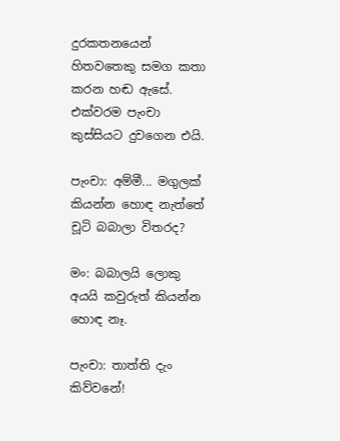දුරකතනයෙන් හිතවතෙකු සමග කතා කරන හඬ ඇසේ. එක්වරම පැංචා කුස්සියට දුවගෙන එයි.

පැංචා: අම්මී... මගුලක් කියන්න හොඳ නැත්තේ චූටි බබාලා විතරද?

මං: බබාලයි ලොකු අයයි කවුරුත් කියන්න හොඳ නෑ.

පැංචා: තාත්ති දැං කිව්වනේ!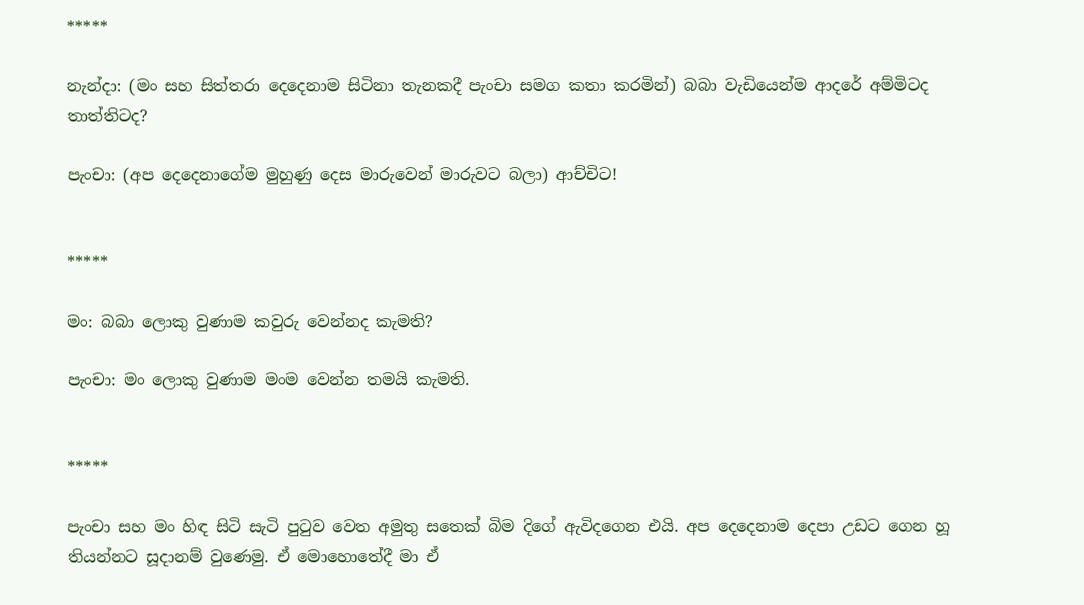*****

නැන්දා: (මං සහ සිත්තරා දෙදෙනාම සිටිනා තැනකදී පැංචා සමග කතා කරමින්) බබා වැඩියෙන්ම ආදරේ අම්මිටද තාත්තිටද?

පැංචා: (අප දෙදෙනාගේම මුහුණු දෙස මාරුවෙන් මාරුවට බලා) ආච්චිට!


*****

මං: බබා ලොකු වුණාම කවුරු වෙන්නද කැමති?

පැංචා: මං ලොකු වුණාම මංම වෙන්න තමයි කැමති.


*****

පැංචා සහ මං හිඳ සිටි සැටි පුටුව වෙත අමුතු සතෙක් බිම දිගේ ඇවිදගෙන එයි. අප දෙදෙනාම දෙපා උඩට ගෙන හූ තියන්නට සූදානම් වුණෙමු. ඒ මොහොතේදී මා ඒ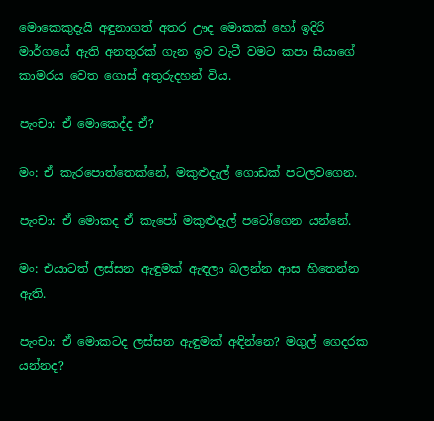මොකෙකුදැයි අඳුනාගත් අතර ඌද මොකක් හෝ ඉදිරි මාර්ගයේ ඇති අනතුරක් ගැන ඉව වැටී වමට කපා සීයාගේ කාමරය වෙත ගොස් අතුරුදහන් විය.

පැංචා: ඒ මොකෙද්ද ඒ?

මං: ඒ කැරපොත්තෙක්නේ, මකුළුදැල් ගොඩක් පටලවගෙන.

පැංචා: ඒ මොකද ඒ කැපෝ මකුළුදැල් පටෝගෙන යන්නේ.

මං: එයාටත් ලස්සන ඇඳුමක් ඇඳලා බලන්න ආස හිතෙන්න ඇති.

පැංචා: ඒ මොකටද ලස්සන ඇඳුමක් අඳින්නෙ? මගුල් ගෙදරක යන්නද?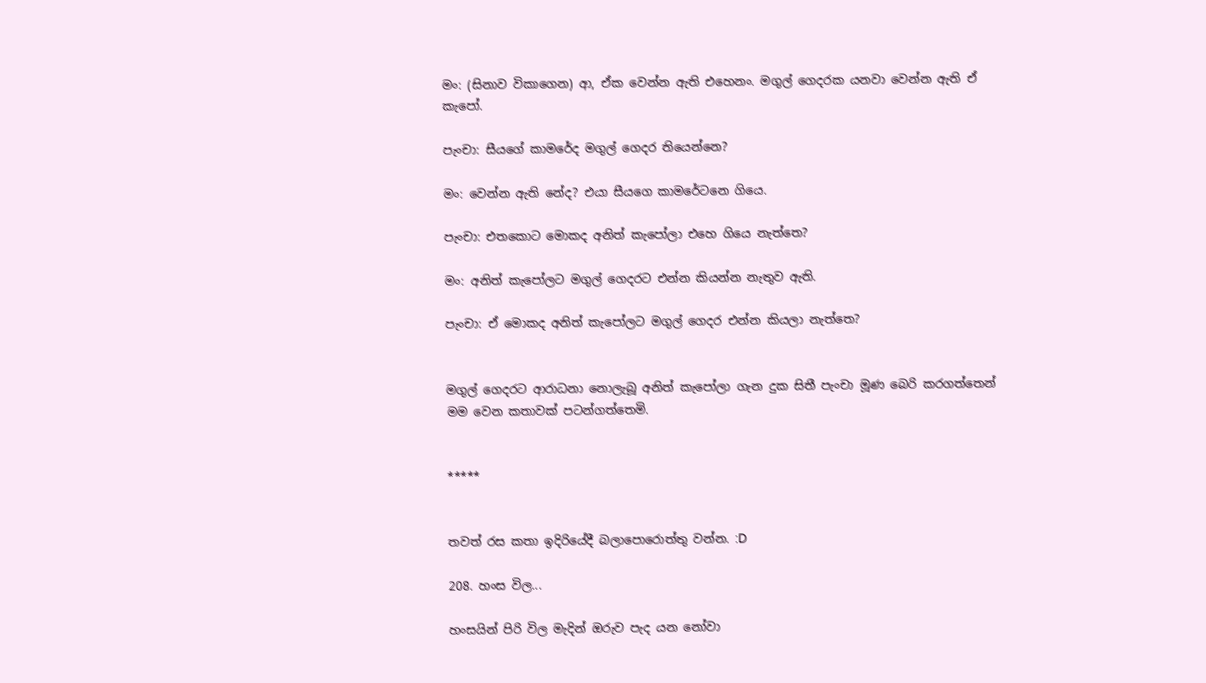මං: (සිනාව විකාගෙන) ආ, ඒක වෙන්න ඇති එහෙනං. මගුල් ගෙදරක යනවා වෙන්න ඇති ඒ කැපෝ.

පැංචා: සීයගේ කාමරේද මගුල් ගෙදර තියෙන්නෙ?

මං: වෙන්න ඇති නේද? එයා සීයගෙ කාමරේටනෙ ගියෙ.

පැංචා: එතකොට මොකද අනිත් කැපෝලා එහෙ ගියෙ නැත්තෙ?

මං: අනිත් කැපෝලට මගුල් ගෙදරට එන්න කියන්න නැතුව ඇති.

පැංචා: ඒ මොකද අනිත් කැපෝලට මගුල් ගෙදර එන්න කියලා නැත්තෙ?


මගුල් ගෙදරට ආරාධනා නොලැබූ අනිත් කැපෝලා ගැන දුක සිතී පැංචා මූණ බෙරි කරගත්තෙන් මම වෙන කතාවක් පටන්ගත්තෙමි.


*****


තවත් රස කතා ඉදිරියේදී බලාපොරොත්තු වන්න. :D

208. හංස විල...

හංසයින් පිරි විල මැදින් ඔරුව පැද යන නෝවා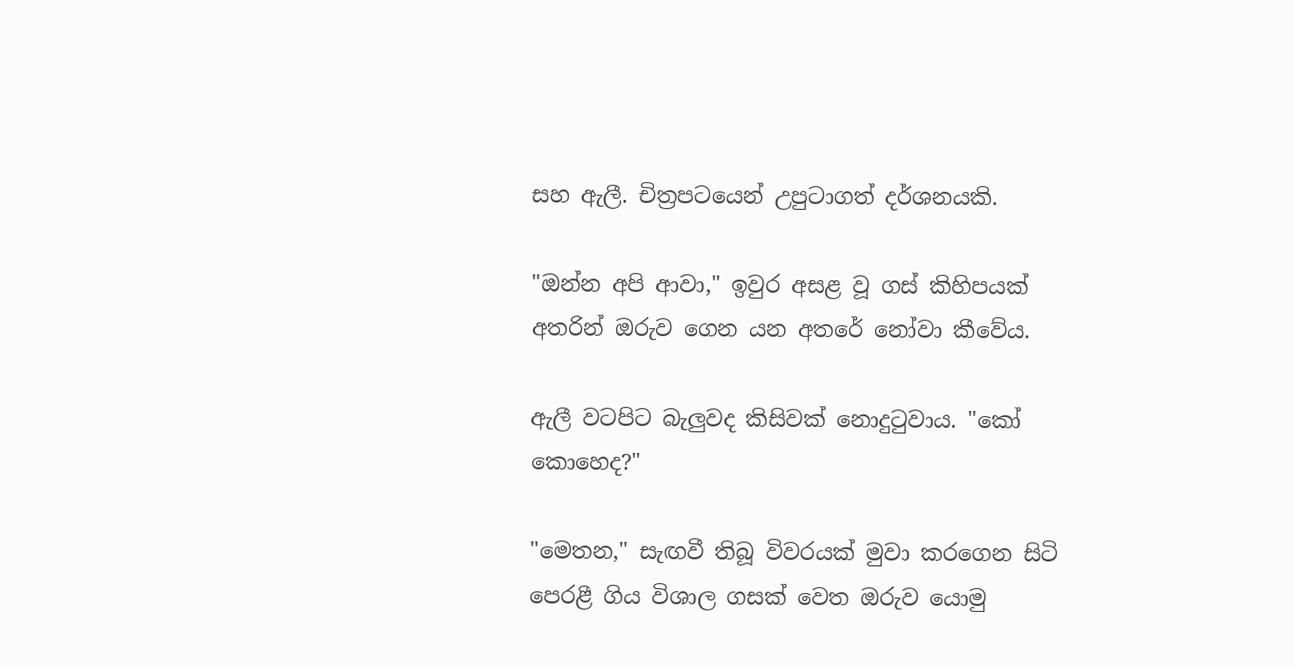සහ ඇලී. චිත්‍රපටයෙන් උපුටාගත් දර්ශනයකි.

"ඔන්න අපි ආවා," ඉවුර අසළ වූ ගස් කිහිපයක් අතරින් ඔරුව ගෙන යන අතරේ නෝවා කීවේය.

ඇලී වටපිට බැලුවද කිසිවක් නොදුටුවාය. "කෝ කොහෙද?"

"මෙතන," සැඟවී තිබූ විවරයක් මුවා කරගෙන සිටි පෙරළී ගිය විශාල ගසක් වෙත ඔරුව යොමු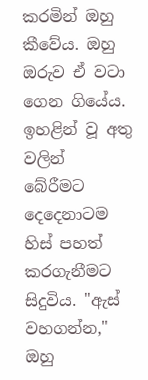කරමින් ඔහු කීවේය. ඔහු ඔරුව ඒ වටා ගෙන ගියේය. ඉහළින් වූ අතු වලින් බේරීමට දෙදෙනාටම හිස් පහත් කරගැනීමට සිදුවිය. "ඇස් වහගන්න," ඔහු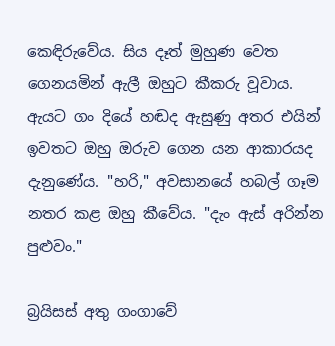කෙඳිරුවේය. සිය දෑත් මුහුණ වෙත ගෙනයමින් ඇලී ඔහුට කීකරු වූවාය. ඇයට ගං දියේ හඬද ඇසුණු අතර එයින් ඉවතට ඔහු ඔරුව ගෙන යන ආකාරයද දැනුණේය. "හරි," අවසානයේ හබල් ගෑම නතර කළ ඔහු කීවේය. "දැං ඇස් අරින්න පුළුවං."

බ්‍රයිසස් අතු ගංගාවේ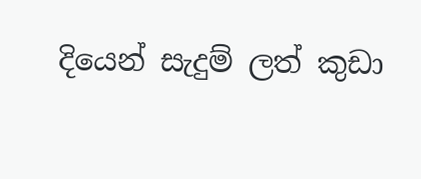දියෙන් සැදුම් ලත් කුඩා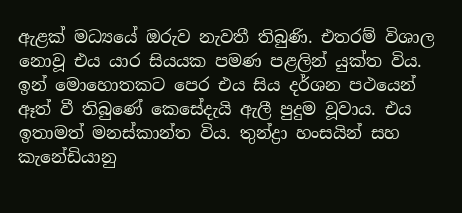ඇළක් මධ්‍යයේ ඔරුව නැවතී තිබුණි. එතරම් විශාල නොවූ එය යාර සියයක පමණ පළලින් යුක්ත විය. ඉන් මොහොතකට පෙර එය සිය දර්ශන පථයෙන් ඈත් වී තිබුණේ කෙසේදැයි ඇලී පුදුම වූවාය. එය ඉතාමත් මනස්කාන්ත විය. තුන්ද්‍රා හංසයින් සහ කැනේඩියානු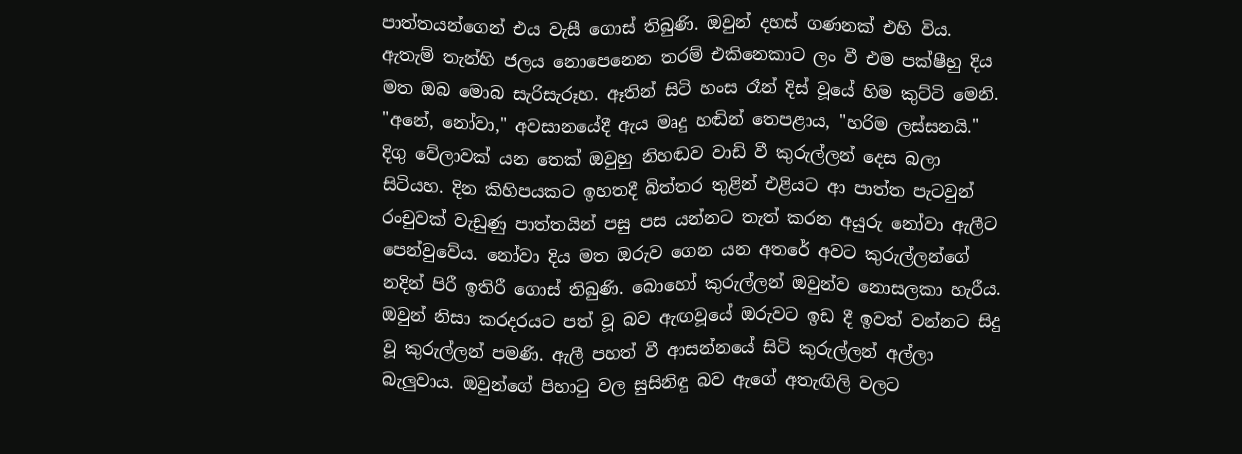පාත්තයන්ගෙන් එය වැසී ගොස් තිබුණි. ඔවුන් දහස් ගණනක් එහි විය. ඇතැම් තැන්හි ජලය නොපෙනෙන තරම් එකිනෙකාට ලං වී එම පක්ෂීහු දිය මත ඔබ මොබ සැරිසැරූහ. ඈතින් සිටි හංස රෑන් දිස් වූයේ හිම කුට්ටි මෙනි. "අනේ, නෝවා," අවසානයේදී ඇය මෘදු හඬින් තෙපළාය, "හරිම ලස්සනයි." දිගු වේලාවක් යන තෙක් ඔවුහු නිහඬව වාඩි වී කුරුල්ලන් දෙස බලා සිටියහ. දින කිහිපයකට ඉහතදී බිත්තර තුළින් එළියට ආ පාත්ත පැටවුන් රංචුවක් වැඩුණු පාත්තයින් පසු පස යන්නට තැත් කරන අයුරු නෝවා ඇලීට පෙන්වුවේය. නෝවා දිය මත ඔරුව ගෙන යන අතරේ අවට කුරුල්ලන්ගේ නදින් පිරී ඉතිරී ගොස් තිබුණි. බොහෝ කුරුල්ලන් ඔවුන්ව නොසලකා හැරීය. ඔවුන් නිසා කරදරයට පත් වූ බව ඇඟවූයේ ඔරුවට ඉඩ දී ඉවත් වන්නට සිදු වූ කුරුල්ලන් පමණි. ඇලී පහත් වී ආසන්නයේ සිටි කුරුල්ලන් අල්ලා බැලුවාය. ඔවුන්ගේ පිහාටු වල සුසිනිඳු බව ඇගේ අතැඟිලි වලට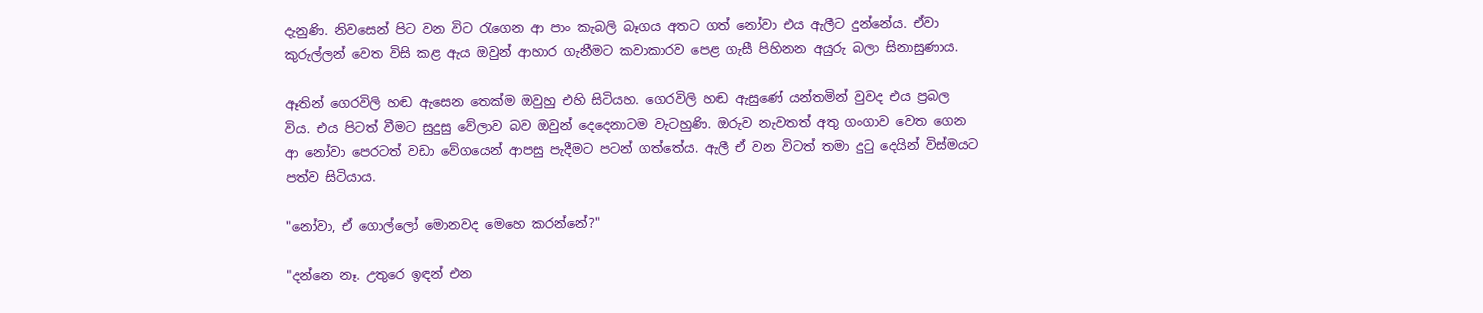දැනුණි. නිවසෙන් පිට වන විට රැගෙන ආ පාං කැබලි බෑගය අතට ගත් නෝවා එය ඇලීට දුන්නේය. ඒවා කුරුල්ලන් වෙත විසි කළ ඇය ඔවුන් ආහාර ගැනීමට කවාකාරව පෙළ ගැසී පිහිනන අයුරු බලා සිනාසුණාය.

ඈතින් ගෙරවිලි හඬ ඇසෙන තෙක්ම ඔවුහු එහි සිටියහ. ගෙරවිලි හඬ ඇසුණේ යන්තමින් වුවද එය ප්‍රබල විය. එය පිටත් වීමට සුදුසු වේලාව බව ඔවුන් දෙදෙනාටම වැටහුණි. ඔරුව නැවතත් අතු ගංගාව වෙත ගෙන ආ නෝවා පෙරටත් වඩා වේගයෙන් ආපසු පැදීමට පටන් ගත්තේය. ඇලී ඒ වන විටත් තමා දුටු දෙයින් විස්මයට පත්ව සිටියාය.

"නෝවා, ඒ ගොල්ලෝ මොනවද මෙහෙ කරන්නේ?"

"දන්නෙ නෑ. උතුරෙ ඉඳන් එන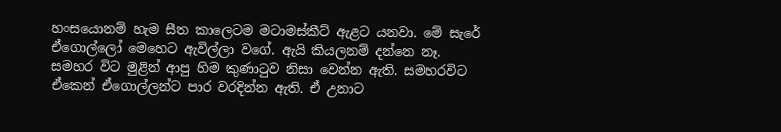හංසයොනම් හැම සීත කාලෙටම මටාමස්කීට් ඇළට යනවා. මේ සැරේ ඒගොල්ලෝ මෙහෙට ඇවිල්ලා වගේ. ඇයි කියලනම් දන්නෙ නෑ. සමහර විට මුළින් ආපු හිම කුණාටුව නිසා වෙන්න ඇති. සමහරවිට ඒකෙන් ඒගොල්ලන්ට පාර වරදින්න ඇති. ඒ උනාට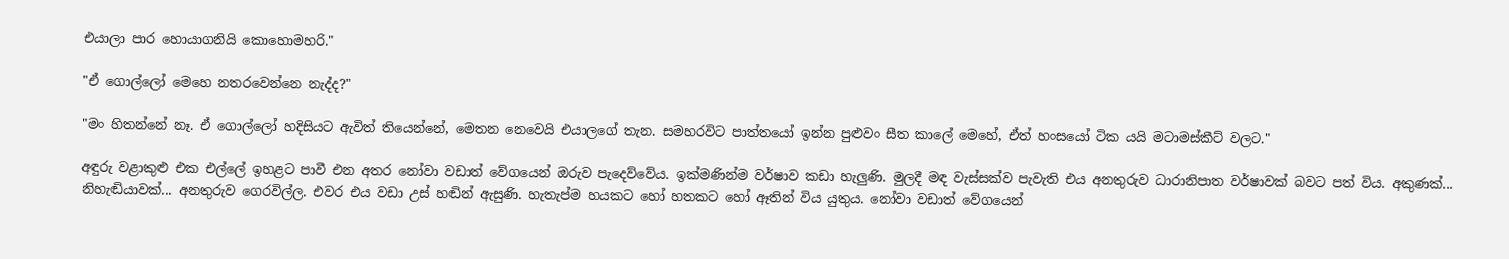එයාලා පාර හොයාගනියි කොහොමහරි."

"ඒ ගොල්ලෝ මෙහෙ නතරවෙන්නෙ නැද්ද?"

"මං හිතන්නේ නෑ. ඒ ගොල්ලෝ හදිසියට ඇවිත් තියෙන්නේ, මෙතන නෙවෙයි එයාලගේ තැන. සමහරවිට පාත්තයෝ ඉන්න පුළුවං සීත කාලේ මෙහේ, ඒත් හංසයෝ ටික යයි මටාමස්කීට් වලට."

අඳුරු වළාකුළු එක එල්ලේ ඉහළට පාවී එන අතර නෝවා වඩාත් වේගයෙන් ඔරුව පැදෙව්වේය. ඉක්මණින්ම වර්ෂාව කඩා හැලුණි. මුලදී මඳ වැස්සක්ව පැවැති එය අනතුරුව ධාරානිපාත වර්ෂාවක් බවට පත් විය. අකුණක්... නිහැඬියාවක්... අනතුරුව ගෙරවිල්ල. එවර එය වඩා උස් හඬින් ඇසුණි. හැතැප්ම හයකට හෝ හතකට හෝ ඈතින් විය යුතුය. නෝවා වඩාත් වේගයෙන්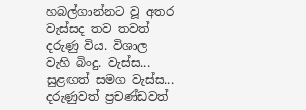හබල්ගාන්නට වූ අතර වැස්සද තව තවත් දරුණු විය. විශාල වැහි බිංදු. වැස්ස... සුළඟත් සමග වැස්ස... දරුණුවත් ප්‍රචණ්ඩවත්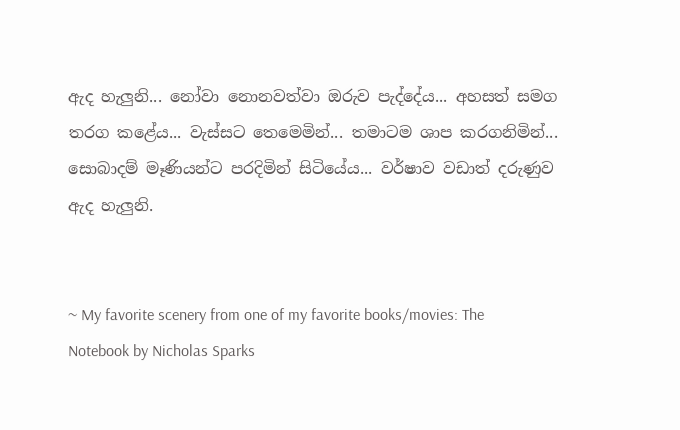ඇද හැලුනි... නෝවා නොනවත්වා ඔරුව පැද්දේය... අහසත් සමග තරග කළේය... වැස්සට තෙමෙමින්... තමාටම ශාප කරගනිමින්... සොබාදම් මෑණියන්ට පරදිමින් සිටියේය... වර්ෂාව වඩාත් දරුණුව ඇද හැලුනි.


~ My favorite scenery from one of my favorite books/movies: The Notebook by Nicholas Sparks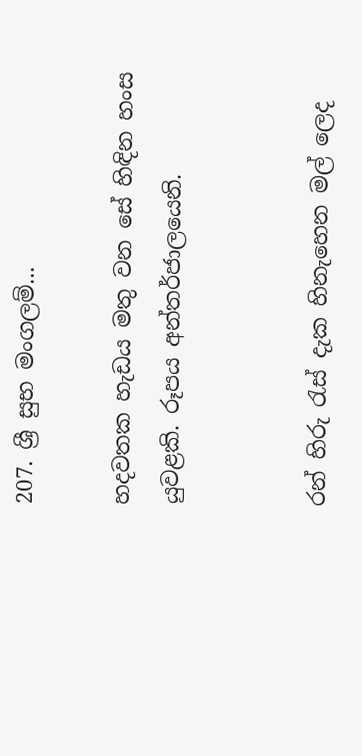207. ශ්‍රී සුභ මංගලම්...

හදවතක හැඩය මතු වන සේ හිඳින හංස යුවළකි. රූපය අන්තර්ජාලයෙනි.


රන් හිරු රැස් දැක හිනැහෙන මල් ලෙද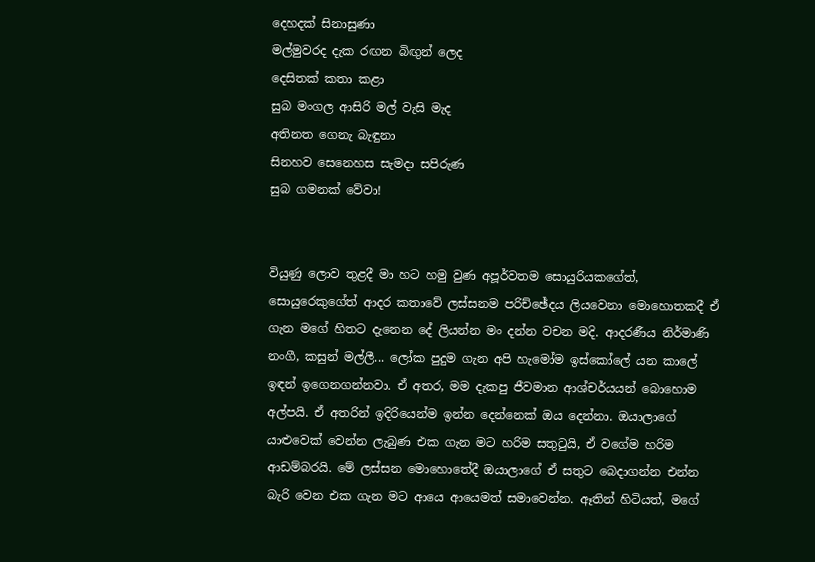දෙහදක් සිනාසුණා
මල්මුවරද දැක රඟන බිඟුන් ලෙද
දෙසිතක් කතා කළා
සුබ මංගල ආසිරි මල් වැසි මැද
අතිනත ගෙනැ බැඳුනා
සිනහව සෙනෙහස සැමදා සපිරුණ
සුබ ගමනක් වේවා!


වියුණු ලොව තුළදී මා හට හමු වුණ අපූර්වතම සොයුරියකගේත්, සොයුරෙකුගේත් ආදර කතාවේ ලස්සනම පරිච්ඡේදය ලියවෙනා මොහොතකදී ඒ ගැන මගේ හිතට දැනෙන දේ ලියන්න මං දන්න වචන මදි. ආදරණීය නිර්මාණි නංගී, කසුන් මල්ලී... ලෝක පුදුම ගැන අපි හැමෝම ඉස්කෝලේ යන කාලේ ඉඳන් ඉගෙනගන්නවා. ඒ අතර, මම දැකපු ජීවමාන ආශ්චර්යයන් බොහොම අල්පයි. ඒ අතරින් ඉදිරියෙන්ම ඉන්න දෙන්නෙක් ඔය දෙන්නා. ඔයාලාගේ යාළුවෙක් වෙන්න ලැබුණ එක ගැන මට හරිම සතුටුයි, ඒ වගේම හරිම ආඩම්බරයි. මේ ලස්සන මොහොතේදී ඔයාලාගේ ඒ සතුට බෙදාගන්න එන්න බැරි වෙන එක ගැන මට ආයෙ ආයෙමත් සමාවෙන්න. ඈතින් හිටියත්, මගේ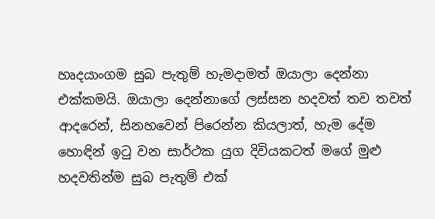හෘදයාංගම සුබ පැතුම් හැමදාමත් ඔයාලා දෙන්නා එක්කමයි. ඔයාලා දෙන්නාගේ ලස්සන හදවත් තව තවත් ආදරෙන්, සිනහවෙන් පිරෙන්න කියලාත්, හැම දේම හොඳින් ඉටු වන සාර්ථක යුග දිවියකටත් මගේ මුළු හදවතින්ම සුබ පැතුම් එක්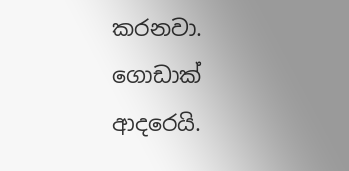කරනවා. ගොඩාක් ආදරෙයි.